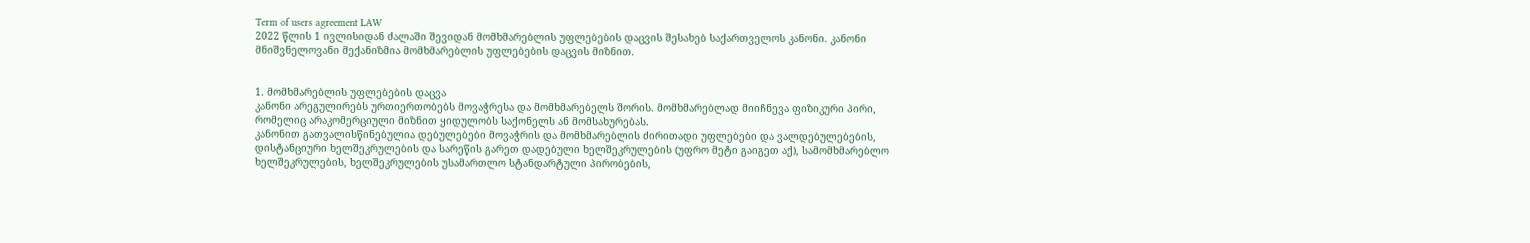Term of users agreement LAW
2022 წლის 1 ივლისიდან ძალაში შევიდან მომხმარებლის უფლებების დაცვის შესახებ საქართველოს კანონი. კანონი მნიშვნელოვანი მექანიზმია მომხმარებლის უფლებების დაცვის მიზნით.


1. მომხმარებლის უფლებების დაცვა
კანონი არეგულირებს ურთიერთობებს მოვაჭრესა და მომხმარებელს შორის. მომხმარებლად მიიჩნევა ფიზიკური პირი, რომელიც არაკომერციული მიზნით ყიდულობს საქონელს ან მომსახურებას.
კანონით გათვალისწინებულია დებულებები მოვაჭრის და მომხმარებლის ძირითადი უფლებები და ვალდებულებების, დისტანციური ხელშეკრულების და სარეწის გარეთ დადებული ხელშეკრულების (უფრო მეტი გაიგეთ აქ), სამომხმარებლო ხელშეკრულების, ხელშეკრულების უსამართლო სტანდარტული პირობების,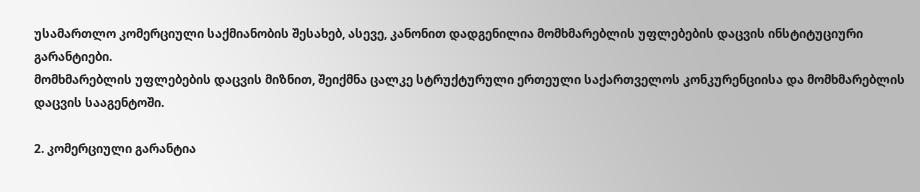უსამართლო კომერციული საქმიანობის შესახებ, ასევე, კანონით დადგენილია მომხმარებლის უფლებების დაცვის ინსტიტუციური გარანტიები.
მომხმარებლის უფლებების დაცვის მიზნით, შეიქმნა ცალკე სტრუქტურული ერთეული საქართველოს კონკურენციისა და მომხმარებლის დაცვის სააგენტოში.

2. კომერციული გარანტია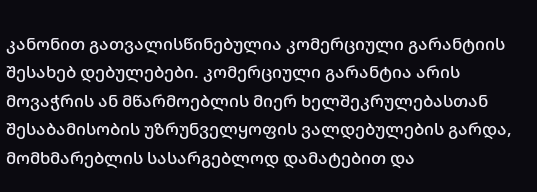კანონით გათვალისწინებულია კომერციული გარანტიის შესახებ დებულებები. კომერციული გარანტია არის მოვაჭრის ან მწარმოებლის მიერ ხელშეკრულებასთან შესაბამისობის უზრუნველყოფის ვალდებულების გარდა, მომხმარებლის სასარგებლოდ დამატებით და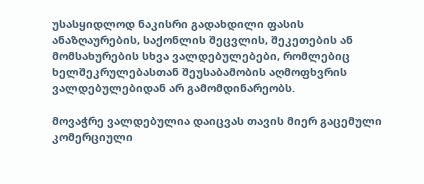უსასყიდლოდ ნაკისრი გადახდილი ფასის ანაზღაურების, საქონლის შეცვლის, შეკეთების ან მომსახურების სხვა ვალდებულებები, რომლებიც ხელშეკრულებასთან შეუსაბამობის აღმოფხვრის ვალდებულებიდან არ გამომდინარეობს.

მოვაჭრე ვალდებულია დაიცვას თავის მიერ გაცემული კომერციული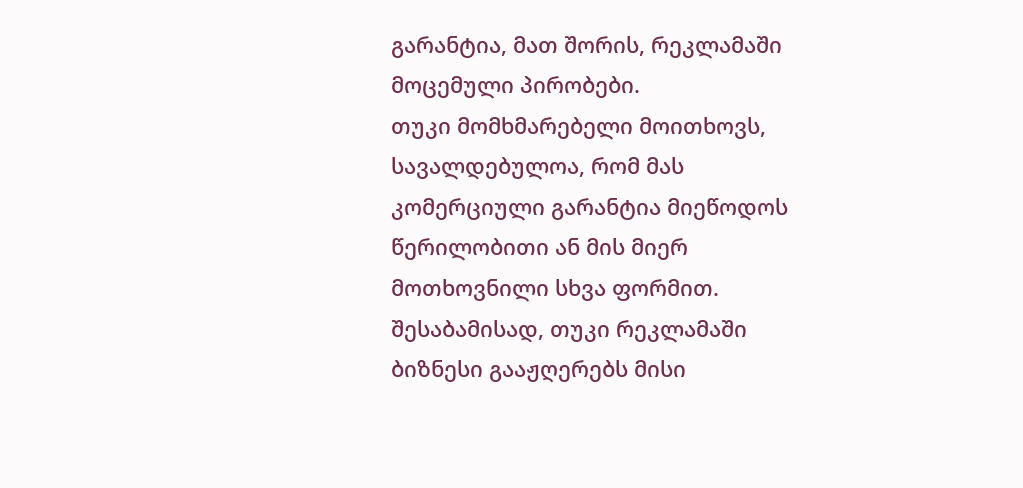გარანტია, მათ შორის, რეკლამაში მოცემული პირობები.
თუკი მომხმარებელი მოითხოვს, სავალდებულოა, რომ მას კომერციული გარანტია მიეწოდოს წერილობითი ან მის მიერ მოთხოვნილი სხვა ფორმით. შესაბამისად, თუკი რეკლამაში ბიზნესი გააჟღერებს მისი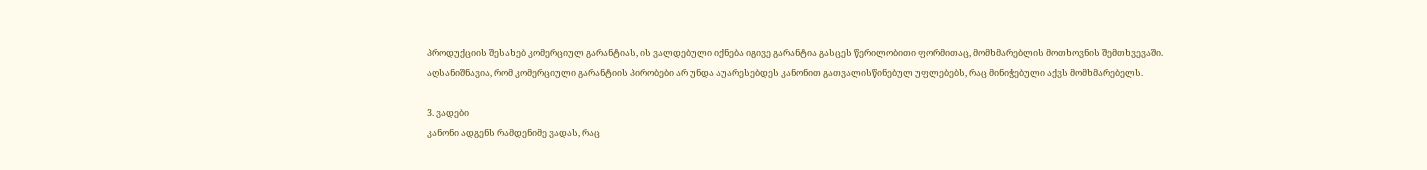პროდუქციის შესახებ კომერციულ გარანტიას, ის ვალდებული იქნება იგივე გარანტია გასცეს წერილობითი ფორმითაც, მომხმარებლის მოთხოვნის შემთხვევაში.
აღსანიშნავია, რომ კომერციული გარანტიის პირობები არ უნდა აუარესებდეს კანონით გათვალისწინებულ უფლებებს, რაც მინიჭებული აქვს მომხმარებელს.

3. ვადები
კანონი ადგენს რამდენიმე ვადას, რაც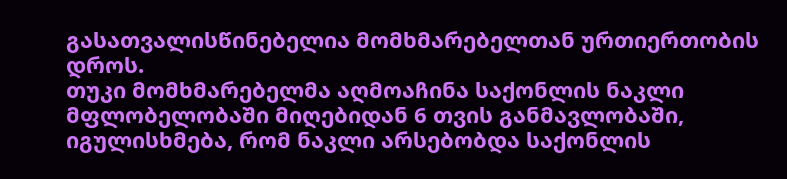გასათვალისწინებელია მომხმარებელთან ურთიერთობის დროს.
თუკი მომხმარებელმა აღმოაჩინა საქონლის ნაკლი მფლობელობაში მიღებიდან 6 თვის განმავლობაში, იგულისხმება, რომ ნაკლი არსებობდა საქონლის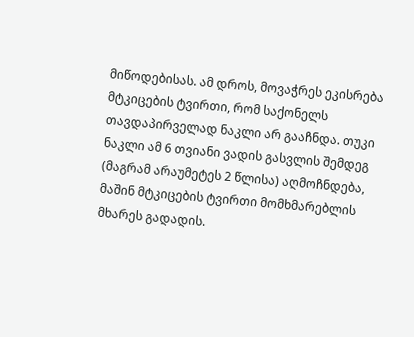მიწოდებისას. ამ დროს, მოვაჭრეს ეკისრება მტკიცების ტვირთი, რომ საქონელს თავდაპირველად ნაკლი არ გააჩნდა. თუკი ნაკლი ამ 6 თვიანი ვადის გასვლის შემდეგ (მაგრამ არაუმეტეს 2 წლისა) აღმოჩნდება, მაშინ მტკიცების ტვირთი მომხმარებლის მხარეს გადადის.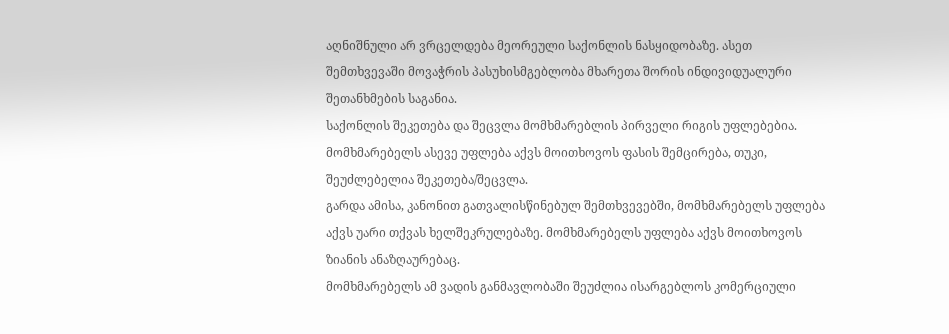აღნიშნული არ ვრცელდება მეორეული საქონლის ნასყიდობაზე. ასეთ შემთხვევაში მოვაჭრის პასუხისმგებლობა მხარეთა შორის ინდივიდუალური შეთანხმების საგანია.
საქონლის შეკეთება და შეცვლა მომხმარებლის პირველი რიგის უფლებებია.
მომხმარებელს ასევე უფლება აქვს მოითხოვოს ფასის შემცირება, თუკი, შეუძლებელია შეკეთება/შეცვლა.
გარდა ამისა, კანონით გათვალისწინებულ შემთხვევებში, მომხმარებელს უფლება აქვს უარი თქვას ხელშეკრულებაზე. მომხმარებელს უფლება აქვს მოითხოვოს ზიანის ანაზღაურებაც.
მომხმარებელს ამ ვადის განმავლობაში შეუძლია ისარგებლოს კომერციული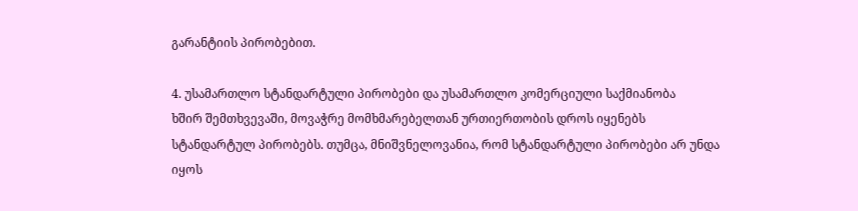გარანტიის პირობებით.

4. უსამართლო სტანდარტული პირობები და უსამართლო კომერციული საქმიანობა
ხშირ შემთხვევაში, მოვაჭრე მომხმარებელთან ურთიერთობის დროს იყენებს სტანდარტულ პირობებს. თუმცა, მნიშვნელოვანია, რომ სტანდარტული პირობები არ უნდა იყოს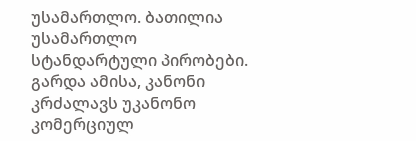უსამართლო. ბათილია უსამართლო სტანდარტული პირობები.
გარდა ამისა, კანონი კრძალავს უკანონო კომერციულ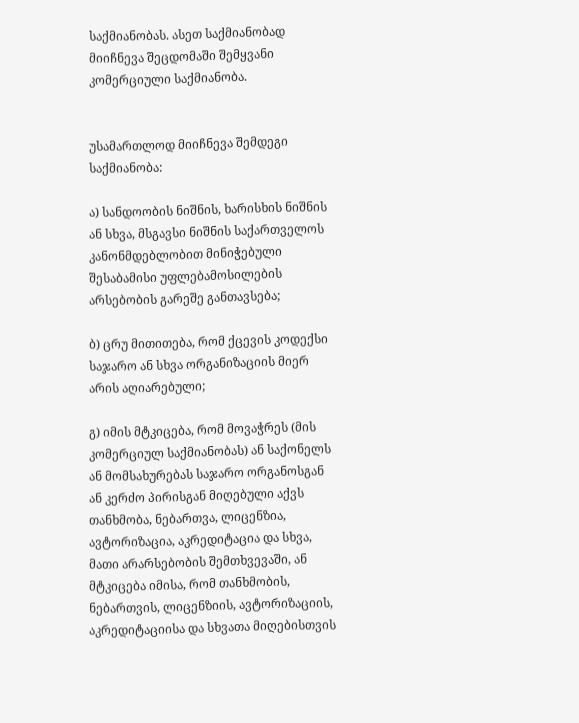საქმიანობას. ასეთ საქმიანობად მიიჩნევა შეცდომაში შემყვანი კომერციული საქმიანობა.


უსამართლოდ მიიჩნევა შემდეგი საქმიანობა:

ა) სანდოობის ნიშნის, ხარისხის ნიშნის ან სხვა, მსგავსი ნიშნის საქართველოს კანონმდებლობით მინიჭებული შესაბამისი უფლებამოსილების არსებობის გარეშე განთავსება;

ბ) ცრუ მითითება, რომ ქცევის კოდექსი საჯარო ან სხვა ორგანიზაციის მიერ არის აღიარებული;

გ) იმის მტკიცება, რომ მოვაჭრეს (მის კომერციულ საქმიანობას) ან საქონელს ან მომსახურებას საჯარო ორგანოსგან ან კერძო პირისგან მიღებული აქვს თანხმობა, ნებართვა, ლიცენზია, ავტორიზაცია, აკრედიტაცია და სხვა, მათი არარსებობის შემთხვევაში, ან მტკიცება იმისა, რომ თანხმობის, ნებართვის, ლიცენზიის, ავტორიზაციის, აკრედიტაციისა და სხვათა მიღებისთვის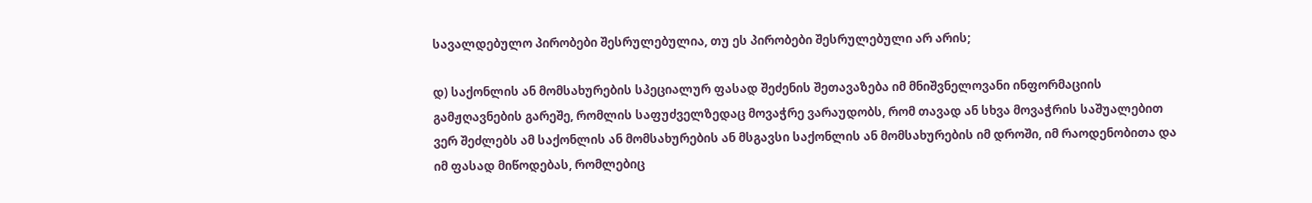სავალდებულო პირობები შესრულებულია, თუ ეს პირობები შესრულებული არ არის;

დ) საქონლის ან მომსახურების სპეციალურ ფასად შეძენის შეთავაზება იმ მნიშვნელოვანი ინფორმაციის გამჟღავნების გარეშე, რომლის საფუძველზედაც მოვაჭრე ვარაუდობს, რომ თავად ან სხვა მოვაჭრის საშუალებით ვერ შეძლებს ამ საქონლის ან მომსახურების ან მსგავსი საქონლის ან მომსახურების იმ დროში, იმ რაოდენობითა და იმ ფასად მიწოდებას, რომლებიც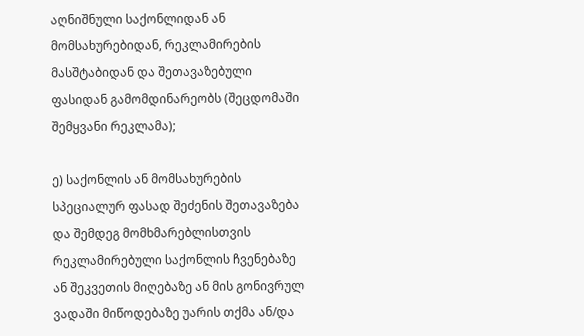აღნიშნული საქონლიდან ან მომსახურებიდან, რეკლამირების მასშტაბიდან და შეთავაზებული ფასიდან გამომდინარეობს (შეცდომაში შემყვანი რეკლამა);

ე) საქონლის ან მომსახურების სპეციალურ ფასად შეძენის შეთავაზება და შემდეგ მომხმარებლისთვის რეკლამირებული საქონლის ჩვენებაზე ან შეკვეთის მიღებაზე ან მის გონივრულ ვადაში მიწოდებაზე უარის თქმა ან/და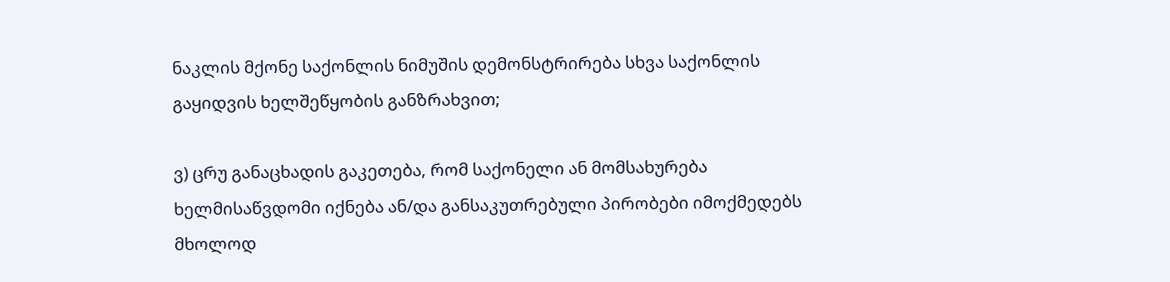ნაკლის მქონე საქონლის ნიმუშის დემონსტრირება სხვა საქონლის გაყიდვის ხელშეწყობის განზრახვით;

ვ) ცრუ განაცხადის გაკეთება, რომ საქონელი ან მომსახურება ხელმისაწვდომი იქნება ან/და განსაკუთრებული პირობები იმოქმედებს მხოლოდ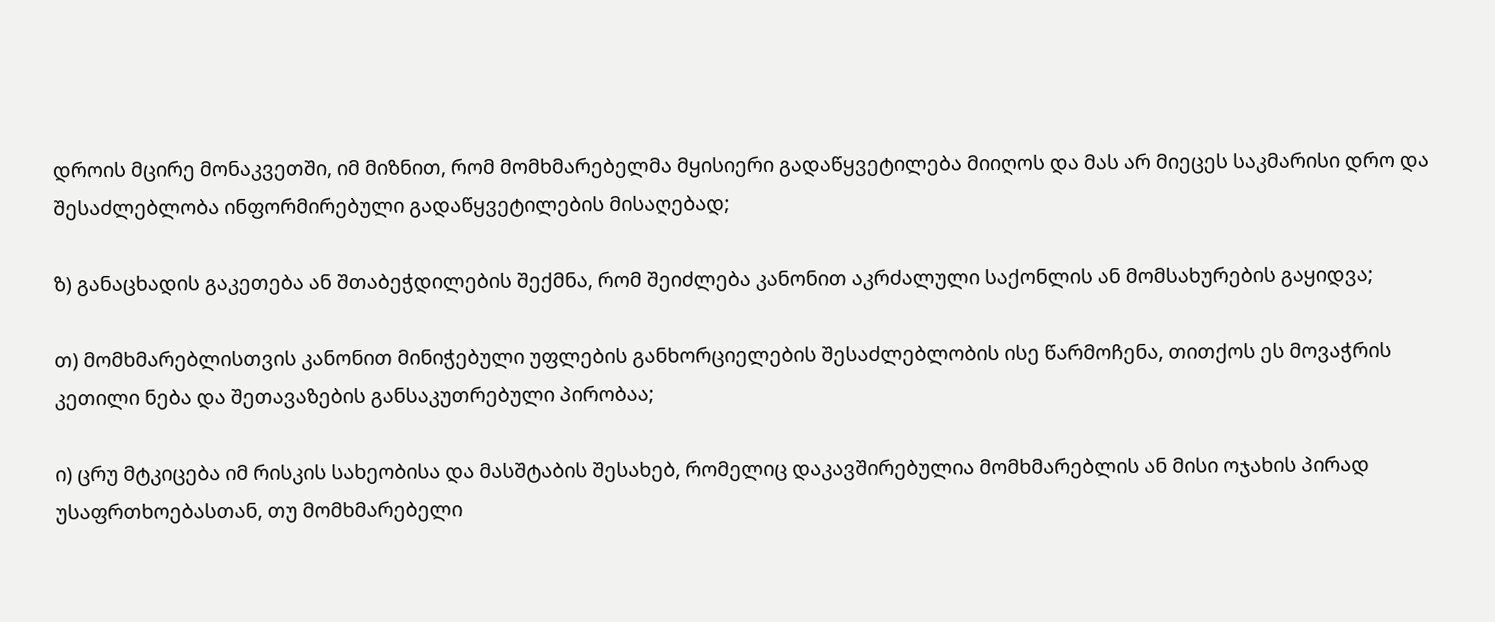დროის მცირე მონაკვეთში, იმ მიზნით, რომ მომხმარებელმა მყისიერი გადაწყვეტილება მიიღოს და მას არ მიეცეს საკმარისი დრო და შესაძლებლობა ინფორმირებული გადაწყვეტილების მისაღებად;

ზ) განაცხადის გაკეთება ან შთაბეჭდილების შექმნა, რომ შეიძლება კანონით აკრძალული საქონლის ან მომსახურების გაყიდვა;

თ) მომხმარებლისთვის კანონით მინიჭებული უფლების განხორციელების შესაძლებლობის ისე წარმოჩენა, თითქოს ეს მოვაჭრის კეთილი ნება და შეთავაზების განსაკუთრებული პირობაა;

ი) ცრუ მტკიცება იმ რისკის სახეობისა და მასშტაბის შესახებ, რომელიც დაკავშირებულია მომხმარებლის ან მისი ოჯახის პირად უსაფრთხოებასთან, თუ მომხმარებელი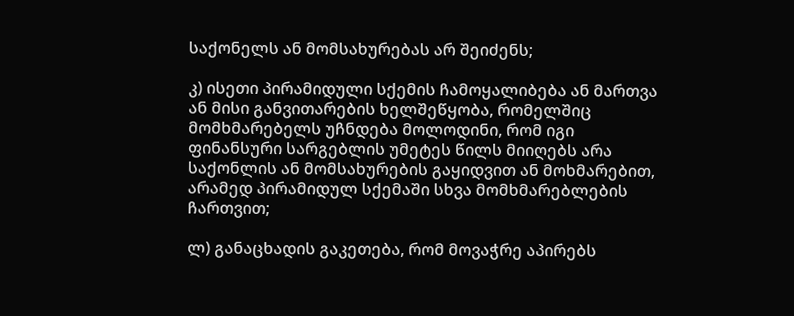საქონელს ან მომსახურებას არ შეიძენს;

კ) ისეთი პირამიდული სქემის ჩამოყალიბება ან მართვა ან მისი განვითარების ხელშეწყობა, რომელშიც მომხმარებელს უჩნდება მოლოდინი, რომ იგი ფინანსური სარგებლის უმეტეს წილს მიიღებს არა საქონლის ან მომსახურების გაყიდვით ან მოხმარებით, არამედ პირამიდულ სქემაში სხვა მომხმარებლების ჩართვით;

ლ) განაცხადის გაკეთება, რომ მოვაჭრე აპირებს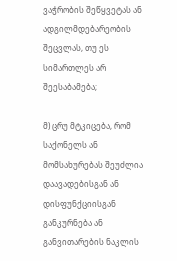ვაჭრობის შეწყვეტას ან ადგილმდებარეობის შეცვლას, თუ ეს სიმართლეს არ შეესაბამება;

მ) ცრუ მტკიცება, რომ საქონელს ან მომსახურებას შეუძლია დაავადებისგან ან დისფუნქციისგან განკურნება ან განვითარების ნაკლის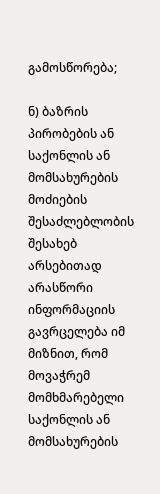გამოსწორება;

ნ) ბაზრის პირობების ან საქონლის ან მომსახურების მოძიების შესაძლებლობის შესახებ არსებითად არასწორი ინფორმაციის გავრცელება იმ მიზნით, რომ მოვაჭრემ მომხმარებელი საქონლის ან მომსახურების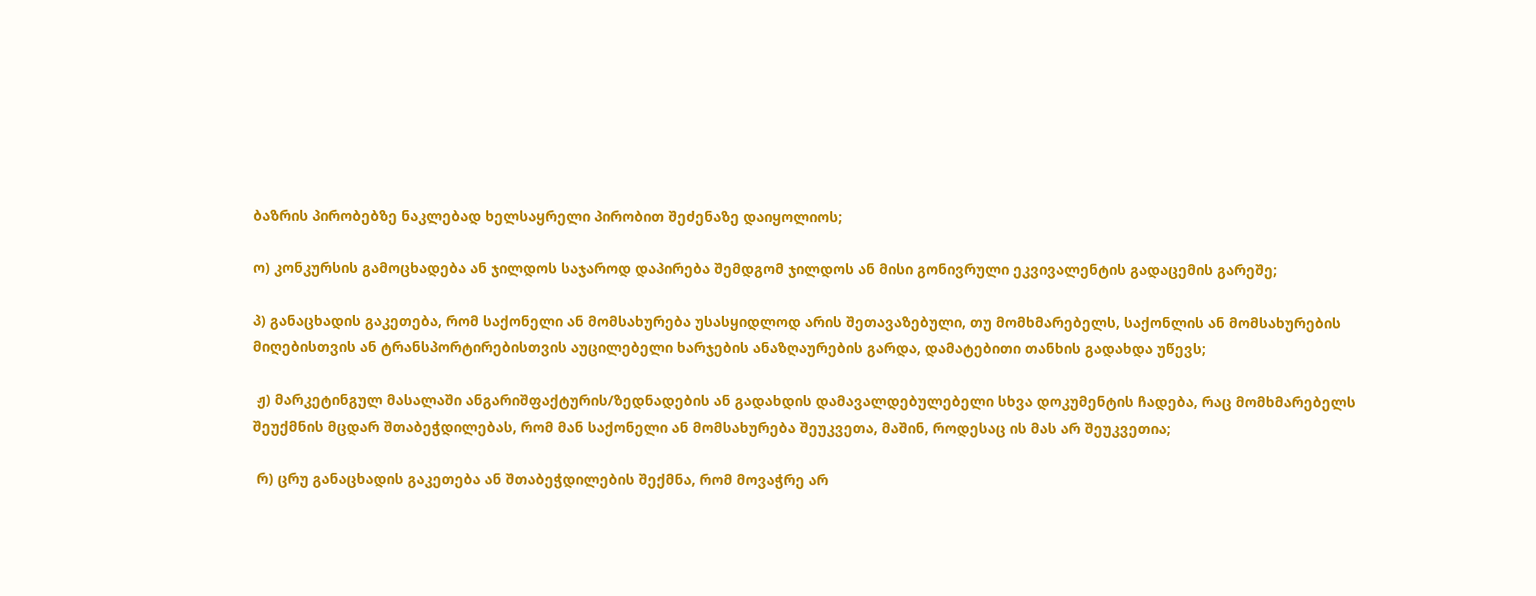ბაზრის პირობებზე ნაკლებად ხელსაყრელი პირობით შეძენაზე დაიყოლიოს;

ო) კონკურსის გამოცხადება ან ჯილდოს საჯაროდ დაპირება შემდგომ ჯილდოს ან მისი გონივრული ეკვივალენტის გადაცემის გარეშე;

პ) განაცხადის გაკეთება, რომ საქონელი ან მომსახურება უსასყიდლოდ არის შეთავაზებული, თუ მომხმარებელს, საქონლის ან მომსახურების მიღებისთვის ან ტრანსპორტირებისთვის აუცილებელი ხარჯების ანაზღაურების გარდა, დამატებითი თანხის გადახდა უწევს;

 ჟ) მარკეტინგულ მასალაში ანგარიშფაქტურის/ზედნადების ან გადახდის დამავალდებულებელი სხვა დოკუმენტის ჩადება, რაც მომხმარებელს შეუქმნის მცდარ შთაბეჭდილებას, რომ მან საქონელი ან მომსახურება შეუკვეთა, მაშინ, როდესაც ის მას არ შეუკვეთია;

 რ) ცრუ განაცხადის გაკეთება ან შთაბეჭდილების შექმნა, რომ მოვაჭრე არ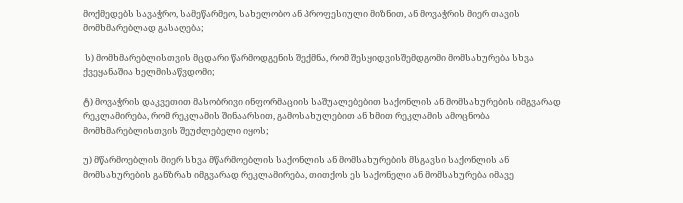მოქმედებს სავაჭრო, სამეწარმეო, სახელობო ან პროფესიული მიზნით, ან მოვაჭრის მიერ თავის მომხმარებლად გასაღება;

 ს) მომხმარებლისთვის მცდარი წარმოდგენის შექმნა, რომ შესყიდვისშემდგომი მომსახურება სხვა ქვეყანაშია ხელმისაწვდომი;

ტ) მოვაჭრის დაკვეთით მასობრივი ინფორმაციის საშუალებებით საქონლის ან მომსახურების იმგვარად რეკლამირება, რომ რეკლამის შინაარსით, გამოსახულებით ან ხმით რეკლამის ამოცნობა მომხმარებლისთვის შეუძლებელი იყოს;

უ) მწარმოებლის მიერ სხვა მწარმოებლის საქონლის ან მომსახურების მსგავსი საქონლის ან მომსახურების განზრახ იმგვარად რეკლამირება, თითქოს ეს საქონელი ან მომსახურება იმავე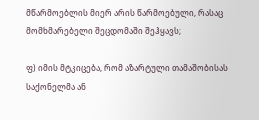მწარმოებლის მიერ არის წარმოებული, რასაც მომხმარებელი შეცდომაში შეჰყავს;

ფ) იმის მტკიცება, რომ აზარტული თამაშობისას საქონელმა ან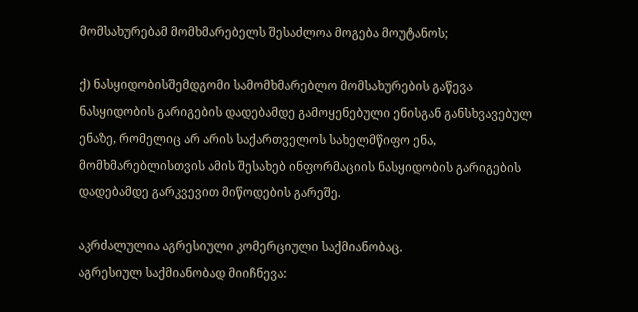მომსახურებამ მომხმარებელს შესაძლოა მოგება მოუტანოს;

ქ) ნასყიდობისშემდგომი სამომხმარებლო მომსახურების გაწევა ნასყიდობის გარიგების დადებამდე გამოყენებული ენისგან განსხვავებულ ენაზე, რომელიც არ არის საქართველოს სახელმწიფო ენა, მომხმარებლისთვის ამის შესახებ ინფორმაციის ნასყიდობის გარიგების დადებამდე გარკვევით მიწოდების გარეშე.

აკრძალულია აგრესიული კომერციული საქმიანობაც.
აგრესიულ საქმიანობად მიიჩნევა: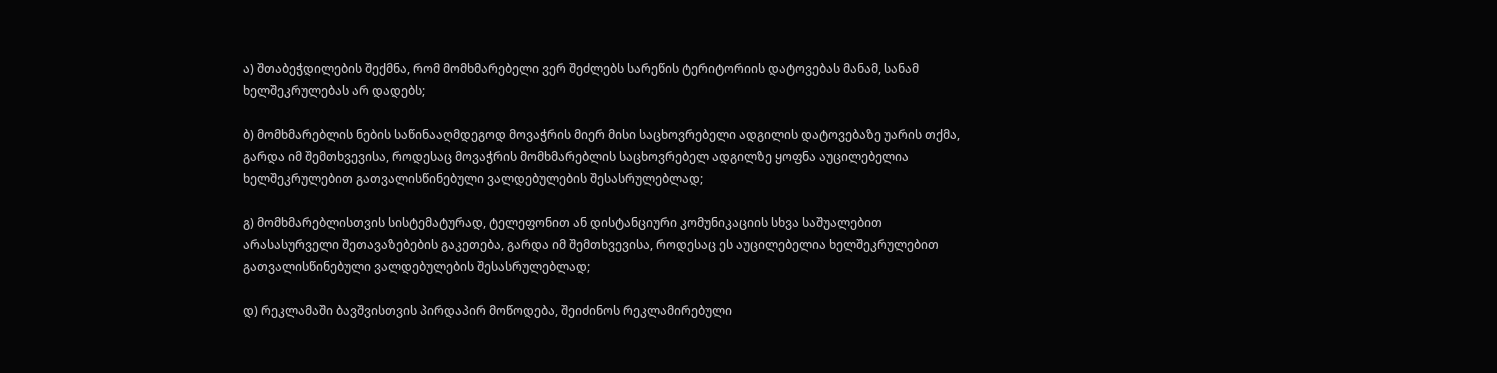ა) შთაბეჭდილების შექმნა, რომ მომხმარებელი ვერ შეძლებს სარეწის ტერიტორიის დატოვებას მანამ, სანამ ხელშეკრულებას არ დადებს;

ბ) მომხმარებლის ნების საწინააღმდეგოდ მოვაჭრის მიერ მისი საცხოვრებელი ადგილის დატოვებაზე უარის თქმა, გარდა იმ შემთხვევისა, როდესაც მოვაჭრის მომხმარებლის საცხოვრებელ ადგილზე ყოფნა აუცილებელია ხელშეკრულებით გათვალისწინებული ვალდებულების შესასრულებლად;

გ) მომხმარებლისთვის სისტემატურად, ტელეფონით ან დისტანციური კომუნიკაციის სხვა საშუალებით არასასურველი შეთავაზებების გაკეთება, გარდა იმ შემთხვევისა, როდესაც ეს აუცილებელია ხელშეკრულებით გათვალისწინებული ვალდებულების შესასრულებლად;

დ) რეკლამაში ბავშვისთვის პირდაპირ მოწოდება, შეიძინოს რეკლამირებული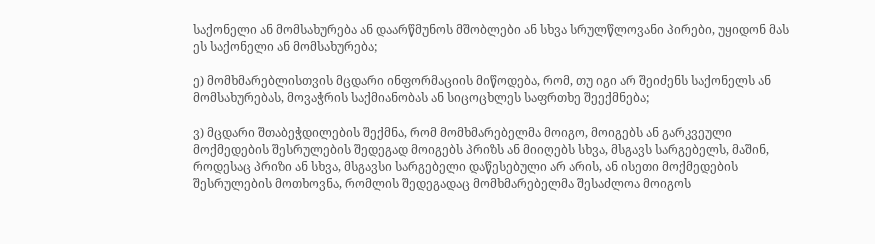საქონელი ან მომსახურება ან დაარწმუნოს მშობლები ან სხვა სრულწლოვანი პირები, უყიდონ მას ეს საქონელი ან მომსახურება;

ე) მომხმარებლისთვის მცდარი ინფორმაციის მიწოდება, რომ, თუ იგი არ შეიძენს საქონელს ან მომსახურებას, მოვაჭრის საქმიანობას ან სიცოცხლეს საფრთხე შეექმნება;

ვ) მცდარი შთაბეჭდილების შექმნა, რომ მომხმარებელმა მოიგო, მოიგებს ან გარკვეული მოქმედების შესრულების შედეგად მოიგებს პრიზს ან მიიღებს სხვა, მსგავს სარგებელს, მაშინ, როდესაც პრიზი ან სხვა, მსგავსი სარგებელი დაწესებული არ არის, ან ისეთი მოქმედების შესრულების მოთხოვნა, რომლის შედეგადაც მომხმარებელმა შესაძლოა მოიგოს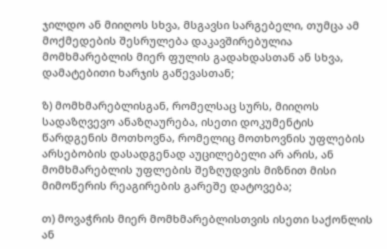ჯილდო ან მიიღოს სხვა, მსგავსი სარგებელი, თუმცა ამ მოქმედების შესრულება დაკავშირებულია მომხმარებლის მიერ ფულის გადახდასთან ან სხვა, დამატებითი ხარჯის გაწევასთან;

ზ) მომხმარებლისგან, რომელსაც სურს, მიიღოს სადაზღვევო ანაზღაურება, ისეთი დოკუმენტის წარდგენის მოთხოვნა, რომელიც მოთხოვნის უფლების არსებობის დასადგენად აუცილებელი არ არის, ან მომხმარებლის უფლების შეზღუდვის მიზნით მისი მიმოწერის რეაგირების გარეშე დატოვება;

თ) მოვაჭრის მიერ მომხმარებლისთვის ისეთი საქონლის ან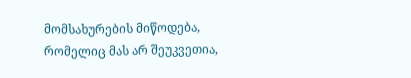მომსახურების მიწოდება, რომელიც მას არ შეუკვეთია,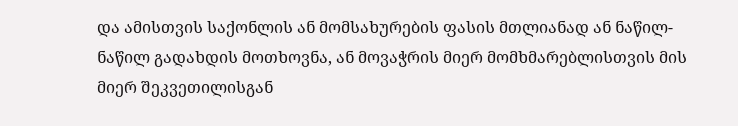და ამისთვის საქონლის ან მომსახურების ფასის მთლიანად ან ნაწილ-ნაწილ გადახდის მოთხოვნა, ან მოვაჭრის მიერ მომხმარებლისთვის მის მიერ შეკვეთილისგან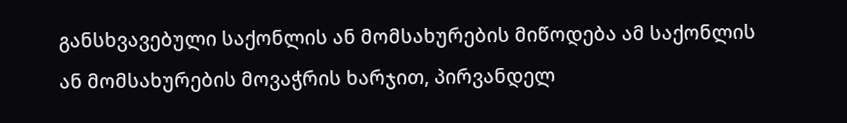განსხვავებული საქონლის ან მომსახურების მიწოდება ამ საქონლის ან მომსახურების მოვაჭრის ხარჯით, პირვანდელ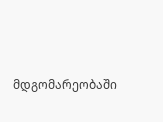მდგომარეობაში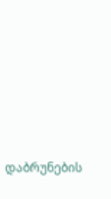დაბრუნების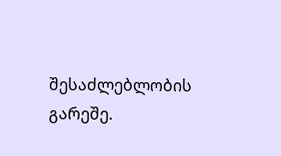შესაძლებლობის გარეშე.